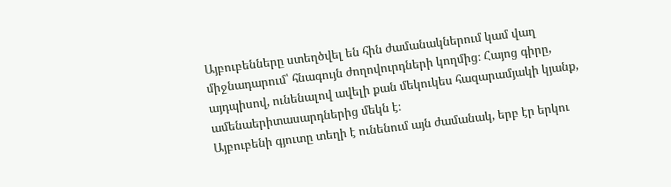Այբուբենները ստեղծվել են հին ժամանակներում կամ վաղ միջնադարում՝ հնագույն ժողովուրդների կողմից։ Հայոց գիրը, այդպիսով, ունենալով ավելի քան մեկուկես հազարամյակի կյանք, ամենաերիտասարդներից մեկն է։
Այբուբենի գյուտը տեղի է ունենում այն ժամանակ, երբ էր երկու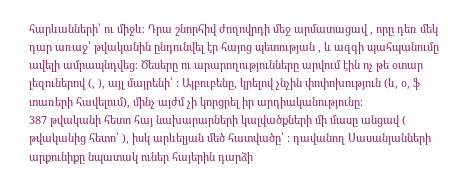հարևանների՝ ու միջև։ Դրա շնորհիվ ժողովրդի մեջ արմատացավ , որը դեռ մեկ դար առաջ՝ թվականին ընդունվել էր հայոց պետության , և ազգի պահպանումը ավելի ամրապնդվեց։ Ծեսերը ու արարողությունները արվում էին ոչ թե օտար լեզուներով (, ), այլ մայրենի՝ : Այբուբենը, կրելով չնչին փոփոխություն (և, օ, ֆ տառերի հավելում), մինչ այժմ չի կորցրել իր արդիականությունը։
387 թվականի հետո հայ նախարարների կալվածքների մի մասը անցավ ( թվականից հետո՝ ), իսկ արևելյան մեծ հատվածը՝ : դավանող Սասանյանների արքունիքը նպատակ ուներ հայերին դարձի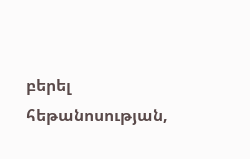բերել հեթանոսության,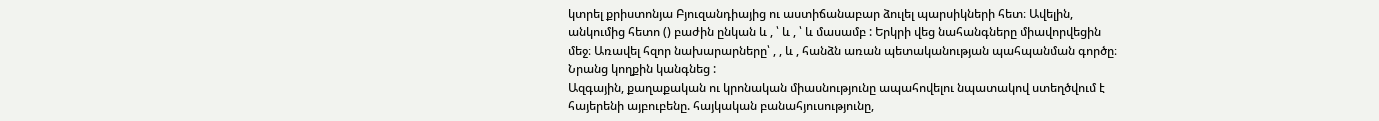կտրել քրիստոնյա Բյուզանդիայից ու աստիճանաբար ձուլել պարսիկների հետ։ Ավելին, անկումից հետո () բաժին ընկան և , ՝ և , ՝ և մասամբ : Երկրի վեց նահանգները միավորվեցին մեջ։ Առավել հզոր նախարարները՝ , , և , հանձն առան պետականության պահպանման գործը։ Նրանց կողքին կանգնեց :
Ազգային, քաղաքական ու կրոնական միասնությունը ապահովելու նպատակով ստեղծվում է հայերենի այբուբենը. հայկական բանահյուսությունը,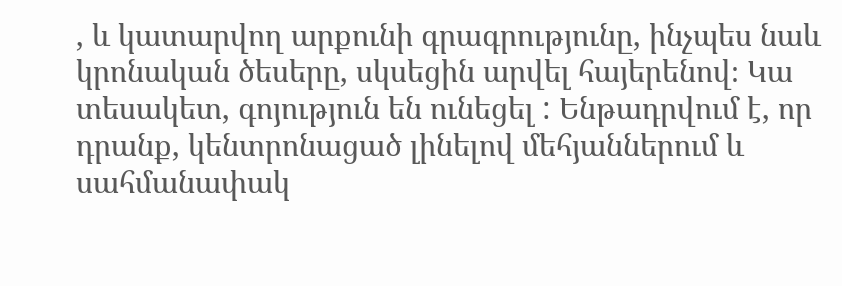, և կատարվող արքունի գրագրությունը, ինչպես նաև կրոնական ծեսերը, սկսեցին արվել հայերենով։ Կա տեսակետ, գոյություն են ունեցել : Ենթադրվում է, որ դրանք, կենտրոնացած լինելով մեհյաններում և սահմանափակ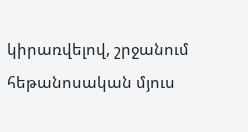կիրառվելով, շրջանում հեթանոսական մյուս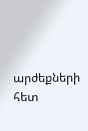արժեքների հետ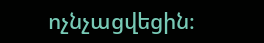ոչնչացվեցին։